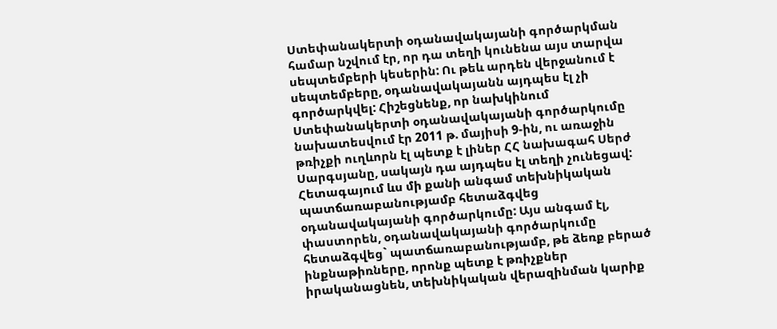Ստեփանակերտի օդանավակայանի գործարկման համար նշվում էր, որ դա տեղի կունենա այս տարվա սեպտեմբերի կեսերին: Ու թեև արդեն վերջանում է սեպտեմբերը, օդանավակայանն այդպես էլ չի գործարկվել: Հիշեցնենք, որ նախկինում Ստեփանակերտի օդանավակայանի գործարկումը նախատեսվում էր 2011 թ. մայիսի 9-ին, ու առաջին թռիչքի ուղևորն էլ պետք է լիներ ՀՀ նախագահ Սերժ Սարգսյանը, սակայն դա այդպես էլ տեղի չունեցավ: Հետագայում ևս մի քանի անգամ տեխնիկական պատճառաբանությամբ հետաձգվեց օդանավակայանի գործարկումը: Այս անգամ էլ, փաստորեն, օդանավակայանի գործարկումը հետաձգվեց` պատճառաբանությամբ, թե ձեռք բերած ինքնաթիռները, որոնք պետք է թռիչքներ իրականացնեն, տեխնիկական վերազինման կարիք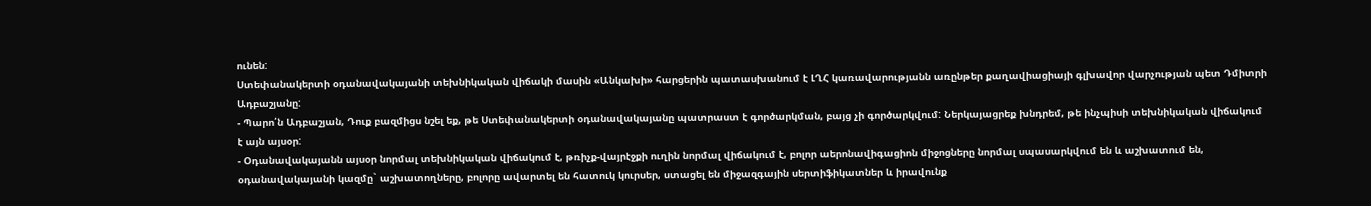ունեն:
Ստեփանակերտի օդանավակայանի տեխնիկական վիճակի մասին «Անկախի» հարցերին պատասխանում է ԼՂՀ կառավարությանն առընթեր քաղավիացիայի գլխավոր վարչության պետ Դմիտրի Ադբաշյանը:
- Պարո՛ն Ադբաշյան, Դուք բազմիցս նշել եք, թե Ստեփանակերտի օդանավակայանը պատրաստ է գործարկման, բայց չի գործարկվում: Ներկայացրեք խնդրեմ, թե ինչպիսի տեխնիկական վիճակում է այն այսօր:
- Օդանավակայանն այսօր նորմալ տեխնիկական վիճակում է, թռիչք-վայրէջքի ուղին նորմալ վիճակում է, բոլոր աերոնավիգացիոն միջոցները նորմալ սպասարկվում են և աշխատում են, օդանավակայանի կազմը` աշխատողները, բոլորը ավարտել են հատուկ կուրսեր, ստացել են միջազգային սերտիֆիկատներ և իրավունք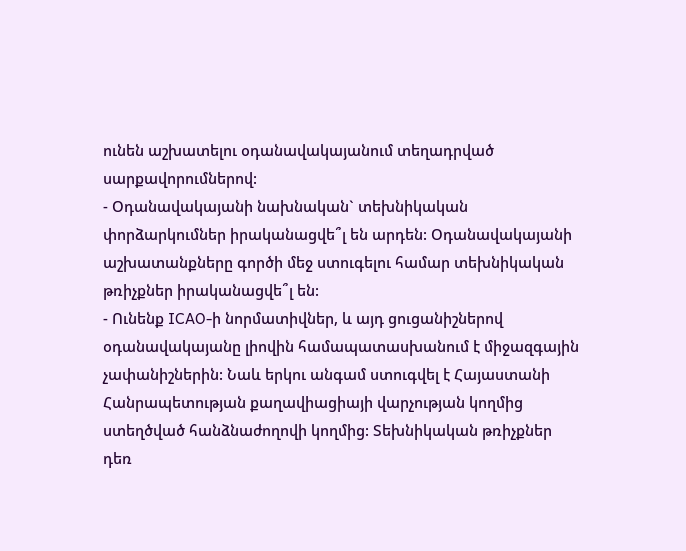ունեն աշխատելու օդանավակայանում տեղադրված սարքավորումներով:
- Օդանավակայանի նախնական` տեխնիկական փորձարկումներ իրականացվե՞լ են արդեն: Օդանավակայանի աշխատանքները գործի մեջ ստուգելու համար տեխնիկական թռիչքներ իրականացվե՞լ են:
- Ունենք ICAO-ի նորմատիվներ, և այդ ցուցանիշներով օդանավակայանը լիովին համապատասխանում է միջազգային չափանիշներին: Նաև երկու անգամ ստուգվել է Հայաստանի Հանրապետության քաղավիացիայի վարչության կողմից ստեղծված հանձնաժողովի կողմից: Տեխնիկական թռիչքներ դեռ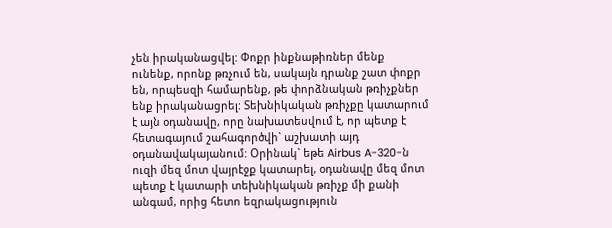չեն իրականացվել: Փոքր ինքնաթիռներ մենք ունենք, որոնք թռչում են, սակայն դրանք շատ փոքր են, որպեսզի համարենք, թե փորձնական թռիչքներ ենք իրականացրել: Տեխնիկական թռիչքը կատարում է այն օդանավը, որը նախատեսվում է, որ պետք է հետագայում շահագործվի` աշխատի այդ օդանավակայանում: Օրինակ` եթե Airbus A-320-ն ուզի մեզ մոտ վայրէջք կատարել, օդանավը մեզ մոտ պետք է կատարի տեխնիկական թռիչք մի քանի անգամ, որից հետո եզրակացություն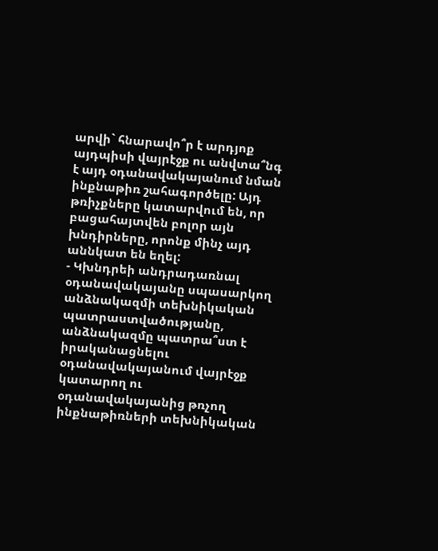արվի` հնարավո՞ր է արդյոք այդպիսի վայրէջք ու անվտա՞նգ է այդ օդանավակայանում նման ինքնաթիռ շահագործելը: Այդ թռիչքները կատարվում են, որ բացահայտվեն բոլոր այն խնդիրները, որոնք մինչ այդ աննկատ են եղել:
- Կխնդրեի անդրադառնալ օդանավակայանը սպասարկող անձնակազմի տեխնիկական պատրաստվածությանը, անձնակազմը պատրա՞ստ է իրականացնելու օդանավակայանում վայրէջք կատարող ու օդանավակայանից թռչող ինքնաթիռների տեխնիկական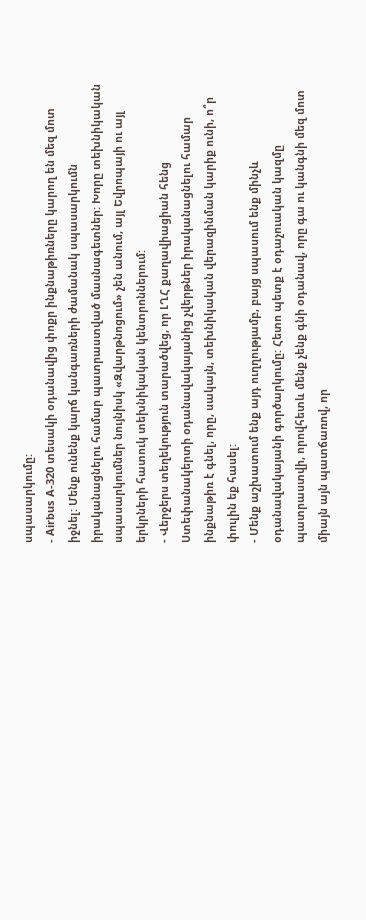սպասարկումը:
- Airbus A-320 տեսակի օդանավից փոքր ինքնաթիռները կարող են մեզ մոտ իջնել: Մենք ունենք կարճ կանգառների ժամանակ սպասարկումն իրականացնելու համար պատրաստված մասնագետներ: Խորը տեխնիկական սպասարկումներ նույնիսկ «Զվարթնոցում» չեն անում, այլ Եվրոպայի ու այլ երկրների հատուկ տեխնիկական կենտրոններում:
- Վերջերս տեղեկություն տարածվեց, որ ԼՂՀ քաղավիացիան հենց Ստեփանակերտի օդանավակայանից չվերթներ իրականացնելու համար ինքնաթիռ է գնել, որը, սակայն, տեխնիկական վերազինման կարիք ունի, ո՞ր փուլին եք հասել:
- Մենք աշխատում ենք այդ ուղղությամբ, բայց սպասում ենք մինչև օդանավակայանի գործարկումը: Հետո պետք է օդաչուական կազմը պատրաստվի, որովհետև մենք չենք գնի օդանավ, որը գա ու կանգնի մեզ մոտ միայն այն պատճառով, որ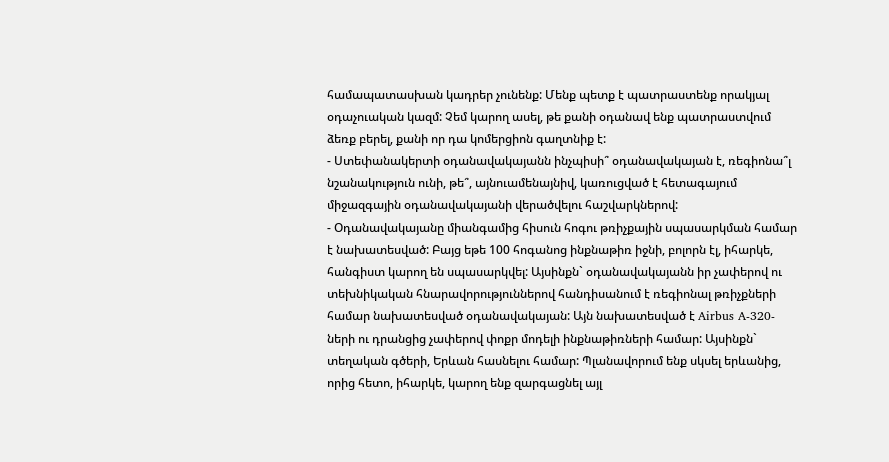համապատասխան կադրեր չունենք: Մենք պետք է պատրաստենք որակյալ օդաչուական կազմ: Չեմ կարող ասել, թե քանի օդանավ ենք պատրաստվում ձեռք բերել, քանի որ դա կոմերցիոն գաղտնիք է:
- Ստեփանակերտի օդանավակայանն ինչպիսի՞ օդանավակայան է, ռեգիոնա՞լ նշանակություն ունի, թե՞, այնուամենայնիվ, կառուցված է հետագայում միջազգային օդանավակայանի վերածվելու հաշվարկներով:
- Օդանավակայանը միանգամից հիսուն հոգու թռիչքային սպասարկման համար է նախատեսված: Բայց եթե 100 հոգանոց ինքնաթիռ իջնի, բոլորն էլ, իհարկե, հանգիստ կարող են սպասարկվել: Այսինքն` օդանավակայանն իր չափերով ու տեխնիկական հնարավորություններով հանդիսանում է ռեգիոնալ թռիչքների համար նախատեսված օդանավակայան: Այն նախատեսված է Airbus A-320-ների ու դրանցից չափերով փոքր մոդելի ինքնաթիռների համար: Այսինքն` տեղական գծերի, Երևան հասնելու համար: Պլանավորում ենք սկսել երևանից, որից հետո, իհարկե, կարող ենք զարգացնել այլ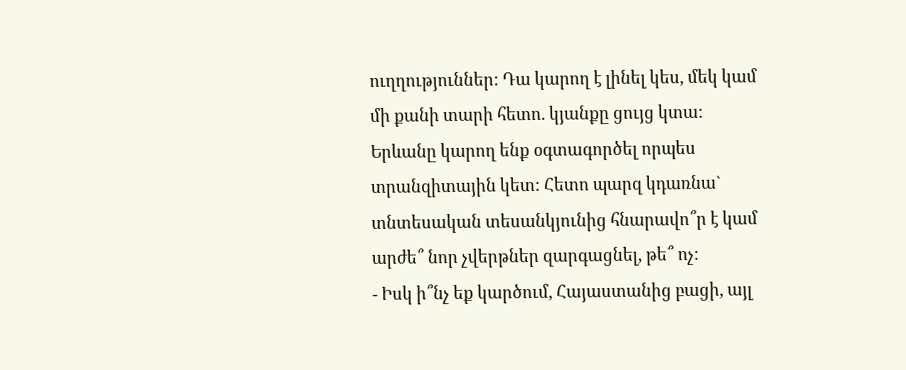ուղղություններ: Դա կարող է լինել կես, մեկ կամ մի քանի տարի հետո. կյանքը ցույց կտա: Երևանը կարող ենք օգտագործել որպես տրանզիտային կետ: Հետո պարզ կդառնա` տնտեսական տեսանկյունից հնարավո՞ր է կամ արժե՞ նոր չվերթներ զարգացնել, թե՞ ոչ:
- Իսկ ի՞նչ եք կարծում, Հայաստանից բացի, այլ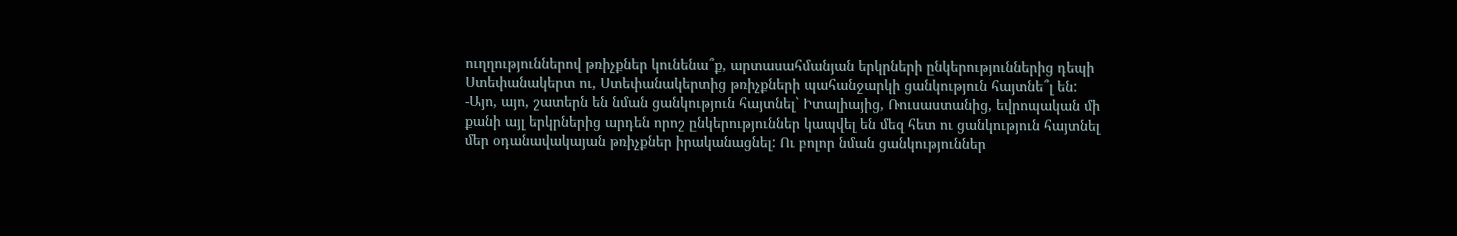ուղղություններով թռիչքներ կունենա՞ք, արտասահմանյան երկրների ընկերություններից դեպի Ստեփանակերտ ու, Ստեփանակերտից թռիչքների պահանջարկի ցանկություն հայտնե՞լ են:
-Այո, այո, շատերն են նման ցանկություն հայտնել` Իտալիայից, Ռուսաստանից, եվրոպական մի քանի այլ երկրներից արդեն որոշ ընկերություններ կապվել են մեզ հետ ու ցանկություն հայտնել մեր օդանավակայան թռիչքներ իրականացնել: Ու բոլոր նման ցանկություններ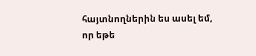հայտնողներին ես ասել եմ, որ եթե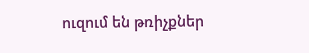ուզում են թռիչքներ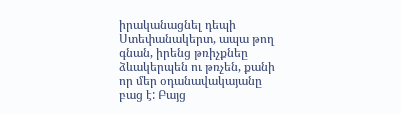իրականացնել դեպի Ստեփանակերտ, ապա թող գնան, իրենց թռիչքնեը ձևակերպեն ու թռչեն, քանի որ մեր օդանավակայանը բաց է: Բայց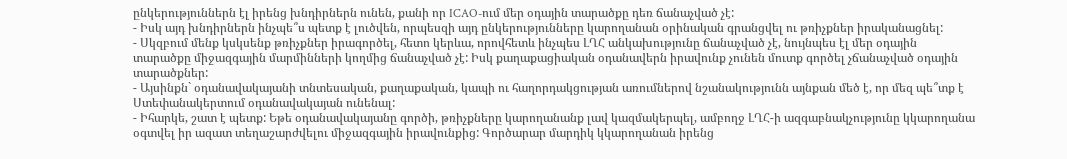ընկերություններն էլ իրենց խնդիրներն ունեն, քանի որ ICAO-ում մեր օդային տարածքը դեռ ճանաչված չէ:
- Իսկ այդ խնդիրներն ինչպե՞ս պետք է լուծվեն, որպեսզի այդ ընկերությունները կարողանան օրինական գրանցվել ու թռիչքներ իրականացնել:
- Սկզբում մենք կսկսենք թռիչքներ իրագործել, հետո կերևա, որովհետև ինչպես ԼՂՀ անկախությունը ճանաչված չէ, նույնպես էլ մեր օդային տարածքը միջազգային մարմինների կողմից ճանաչված չէ: Իսկ քաղաքացիական օդանավերն իրավունք չունեն մուտք գործել չճանաչված օդային տարածքներ:
- Այսինքն` օդանավակայանի տնտեսական, քաղաքական, կապի ու հաղորդակցության առումներով նշանակությունն այնքան մեծ է, որ մեզ պե՞տք է Ստեփանակերտում օդանավակայան ունենալ:
- Իհարկե, շատ է պետք: Եթե օդանավակայանը գործի, թռիչքները կարողանանք լավ կազմակերպել, ամբողջ ԼՂՀ-ի ազգաբնակչությունը կկարողանա օգտվել իր ազատ տեղաշարժվելու միջազգային իրավունքից: Գործարար մարդիկ կկարողանան իրենց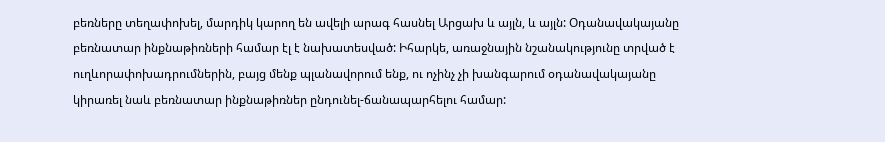բեռները տեղափոխել, մարդիկ կարող են ավելի արագ հասնել Արցախ և այլն, և այլն: Օդանավակայանը բեռնատար ինքնաթիռների համար էլ է նախատեսված: Իհարկե, առաջնային նշանակությունը տրված է ուղևորափոխադրումներին, բայց մենք պլանավորում ենք, ու ոչինչ չի խանգարում օդանավակայանը կիրառել նաև բեռնատար ինքնաթիռներ ընդունել-ճանապարհելու համար: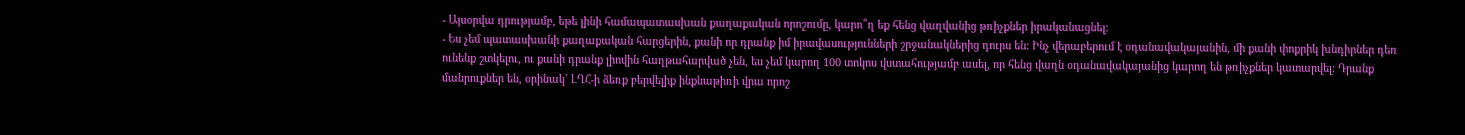- Այսօրվա դրությամբ, եթե լինի համապատասխան քաղաքական որոշումը, կարո՞ղ եք հենց վաղվանից թռիչքներ իրականացնել:
- Ես չեմ պատասխանի քաղաքական հարցերին, քանի որ դրանք իմ իրավասությունների շրջանակներից դուրս են: Ինչ վերաբերում է օդանավակայանին, մի քանի փոքրիկ խնդիրներ դեռ ունենք շտկելու, ու քանի դրանք լիովին հաղթահարված չեն, ես չեմ կարող 100 տոկոս վստահությամբ ասել, որ հենց վաղն օդանավակայանից կարող են թռիչքներ կատարվել: Դրանք մանրուքներ են, օրինակ` ԼՂՀ-ի ձեռք բերվելիք ինքնաթիռի վրա որոշ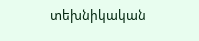տեխնիկական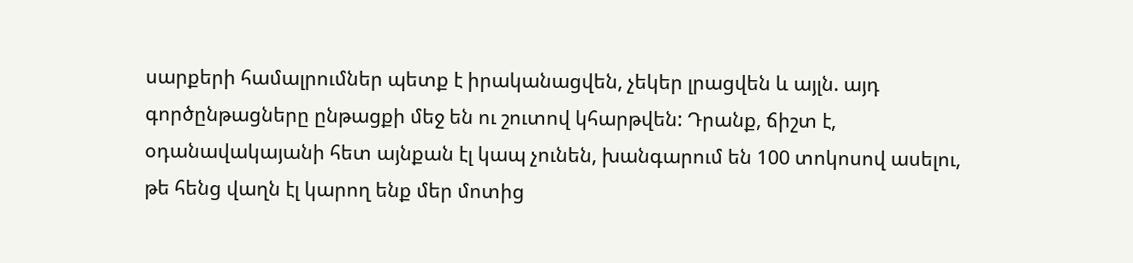սարքերի համալրումներ պետք է իրականացվեն, չեկեր լրացվեն և այլն. այդ գործընթացները ընթացքի մեջ են ու շուտով կհարթվեն: Դրանք, ճիշտ է, օդանավակայանի հետ այնքան էլ կապ չունեն, խանգարում են 100 տոկոսով ասելու, թե հենց վաղն էլ կարող ենք մեր մոտից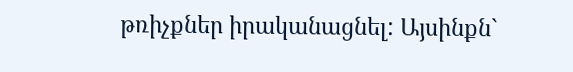թռիչքներ իրականացնել: Այսինքն`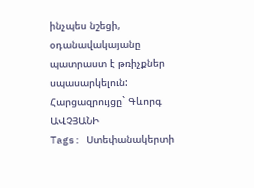ինչպես նշեցի, օդանավակայանը պատրաստ է թռիչքներ սպասարկելուն:
Հարցազրույցը` Գևորգ ԱՎՉՅԱՆԻ
Tags: Ստեփանակերտի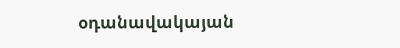օդանավակայան